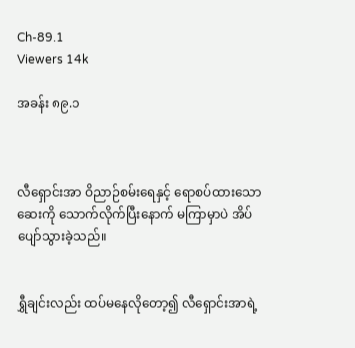Ch-89.1
Viewers 14k

အခန်း ၈၉.၁



လီရှောင်းအာ ဝိညာဉ်စမ်းရေနှင့် ရောစပ်ထားသော ဆေးကို သောက်လိုက်ပြီးနောက် မကြာမှာပဲ အိပ်ပျော်သွားခဲ့သည်။


ရွှီချင်းလည်း ထပ်မနေလိုတော့၍ လီရှောင်းအာရဲ့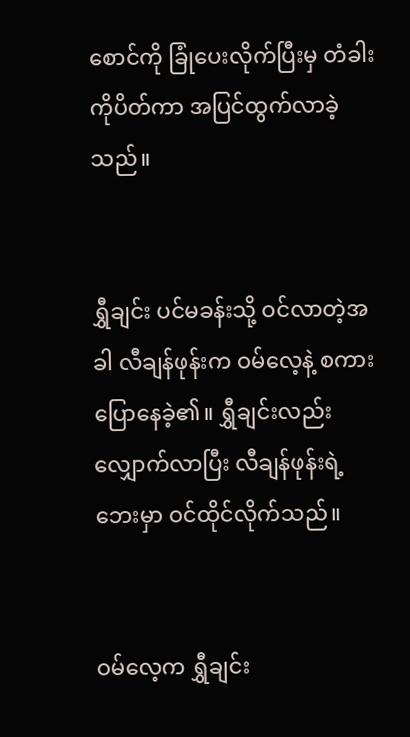စောင်ကို ခြုံပေးလိုက်ပြီးမှ တံခါးကိုပိတ်ကာ အပြင်ထွက်လာခဲ့သည်။


ရွှီချင်း ပင်မခန်းသို့ ဝင်လာတဲ့အခါ လီချန်ဖုန်းက ဝမ်လေ့နဲ့ စကားပြောနေခဲ့၏။ ရွှီချင်းလည်း လျှောက်လာပြီး လီချန်ဖုန်းရဲ့ ဘေးမှာ ဝင်ထိုင်လိုက်သည်။


ဝမ်လေ့က ရွှီချင်း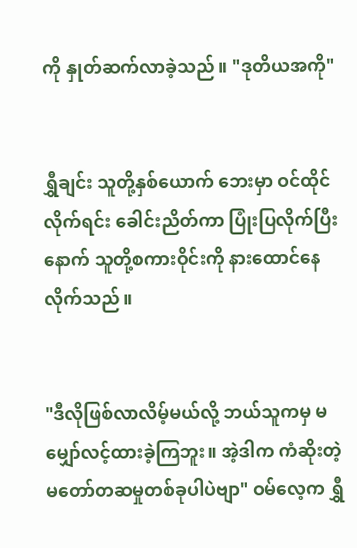ကို နှုတ်ဆက်လာခဲ့သည်။ "ဒုတိယအကို"


ရွှီချင်း သူတို့နှစ်ယောက် ဘေးမှာ ဝင်ထိုင်လိုက်ရင်း ခေါင်းညိတ်ကာ ပြုံးပြလိုက်ပြီးနောက် သူတို့စကားဝိုင်းကို နားထောင်နေလိုက်သည်။


"ဒီလိုဖြစ်လာလိမ့်မယ်လို့ ဘယ်သူကမှ မမျှော်လင့်ထားခဲ့ကြဘူး။ အဲ့ဒါက ကံဆိုးတဲ့ မတော်တဆမှုတစ်ခုပါပဲဗျာ" ဝမ်လေ့က ရွှီ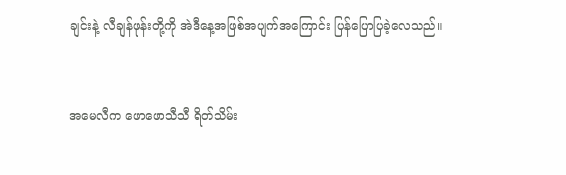ချင်းနဲ့ လီချန်ဖုန်းတို့ကို အဲဒီနေ့အဖြစ်အပျက်အကြောင်း ပြန်ပြောပြခဲ့လေသည်။


အမေလီက ဖောဖောသီသီ ရိတ်သိမ်း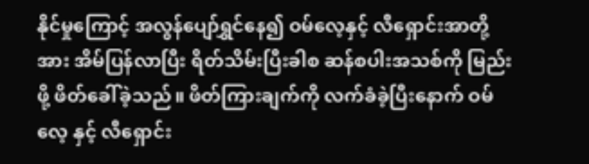နိုင်မှုကြောင့် အလွန်ပျော်ရွှင်နေ၍ ဝမ်လေ့နှင့် လီရှောင်းအာတို့အား အိမ်ပြန်လာပြီး ရိတ်သိမ်းပြီးခါစ ဆန်စပါးအသစ်ကို မြည်းဖို့ ဖိတ်ခေါ်ခဲ့သည်။ ဖိတ်ကြားချက်ကို လက်ခံခဲ့ပြီးနောက် ဝမ်လေ့ နှင့် လီရှောင်း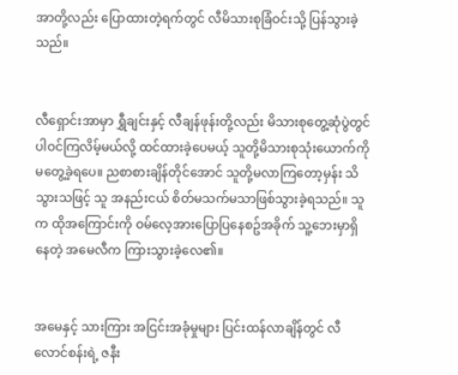အာတို့လည်း ပြောထားတဲ့ရက်တွင် လီမိသားစုခြံဝင်းသို့ ပြန်သွားခဲ့သည်။


လီရှောင်းအာမှာ ရွှီချင်းနှင့် လီချန်ဖုန်းတို့လည်း မိသားစုတွေ့ဆုံပွဲတွင် ပါဝင်ကြလိမ့်မယ်လို့ ထင်ထားခဲ့ပေမယ့် သူတို့မိသားစုသုံးယောက်ကို မတွေ့ခဲ့ရပေ။ ညစာစားချိန်တိုင်အောင် သူတို့မလာကြတော့မှန်း သိသွားသဖြင့် သူ အနည်းငယ် စိတ်မသက်မသာဖြစ်သွားခဲ့ရသည်။ သူက ထိုအကြောင်းကို ဝမ်လေ့အားပြောပြနေစဥ်အခိုက် သူ့ဘေးမှာရှိနေတဲ့ အမေလီက ကြားသွားခဲ့လေ၏။


အမေနှင့် သားကြား အငြင်းအခုံမှုများ ပြင်းထန်လာချိန်တွင် လီလောင်စန်းရဲ့ ဇနီး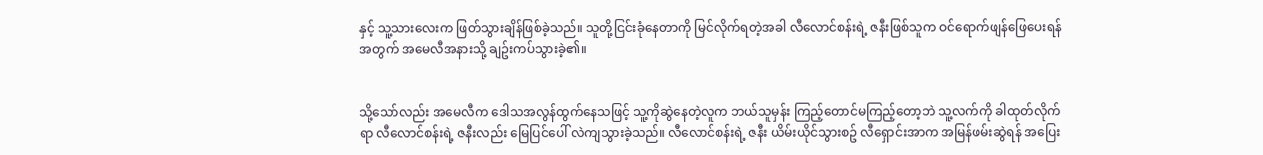နှင့် သူ့သားလေးက ဖြတ်သွားချိန်ဖြစ်ခဲ့သည်။ သူတို့ငြင်းခုံနေတာကို မြင်လိုက်ရတဲ့အခါ လီလောင်စန်းရဲ့ ဇနီးဖြစ်သူက ဝင်ရောက်ဖျန်ဖြေပေးရန်အတွက် အမေလီအနားသို့ ချဥ်းကပ်သွားခဲ့၏။


သို့သော်လည်း အမေလီက ဒေါသအလွန်ထွက်နေသဖြင့် သူ့ကိုဆွဲနေတဲ့လူက ဘယ်သူမှန်း ကြည့်တောင်မကြည့်တော့ဘဲ သူ့လက်ကို ခါထုတ်လိုက်ရာ လီလောင်စန်းရဲ့ ဇနီးလည်း မြေပြင်ပေါ် လဲကျသွားခဲ့သည်။ လီလောင်စန်းရဲ့ ဇနီး ယိမ်းယိုင်သွားစဥ် လီရှောင်းအာက အမြန်ဖမ်းဆွဲရန် အပြေး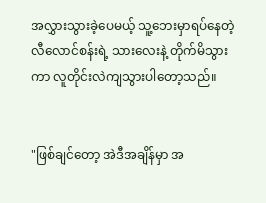အလွှားသွားခဲ့ပေမယ့် သူ့ဘေးမှာရပ်နေတဲ့ လီလောင်စန်းရဲ့ သားလေးနဲ့ တိုက်မိသွားကာ လူတိုင်းလဲကျသွားပါတော့သည်။


"ဖြစ်ချင်တော့ အဲဒီအချိန်မှာ အ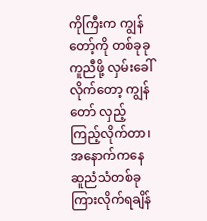ကိုကြီးက ကျွန်တော့်ကို တစ်ခုခုကူညီဖို့ လှမ်းခေါ်လိုက်တော့ ကျွန်တော် လှည့်ကြည့်လိုက်တာ၊ အနောက်ကနေ ဆူညံသံတစ်ခုကြားလိုက်ရချိန်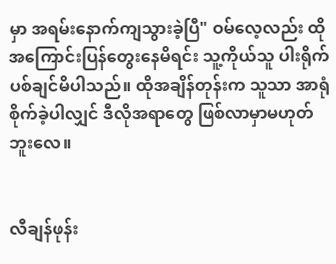မှာ အရမ်းနောက်ကျသွားခဲ့ပြီ" ဝမ်လေ့လည်း ထိုအကြောင်းပြန်တွေးနေမိရင်း သူ့ကိုယ်သူ ပါးရိုက်ပစ်ချင်မိပါသည်။ ထိုအချိန်တုန်းက သူသာ အာရုံစိုက်ခဲ့ပါလျှင် ဒီလိုအရာတွေ ဖြစ်လာမှာမဟုတ်ဘူးလေ။


လီချန်ဖုန်း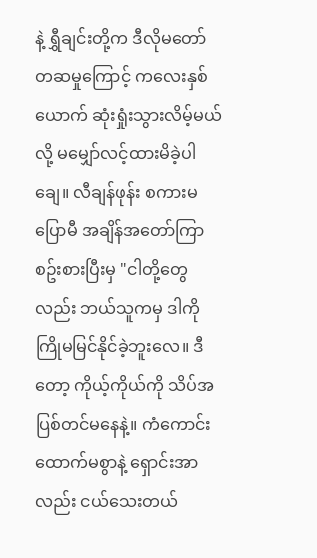နဲ့ ရွှီချင်းတို့က ဒီလိုမတော်တဆမှုကြောင့် ကလေးနှစ်ယောက် ဆုံးရှုံးသွားလိမ့်မယ်လို့ မမျှော်လင့်ထားမိခဲ့ပါချေ။ လီချန်ဖုန်း စကားမပြောမီ အချိန်အတော်ကြာ စဥ်းစားပြီးမှ "ငါတို့တွေလည်း ဘယ်သူကမှ ဒါကို ကြိုမမြင်နိုင်ခဲ့ဘူးလေ။ ဒီတော့ ကိုယ့်ကိုယ်ကို သိပ်အပြစ်တင်မနေနဲ့။ ကံကောင်းထောက်မစွာနဲ့ ရှောင်းအာလည်း ငယ်သေးတယ်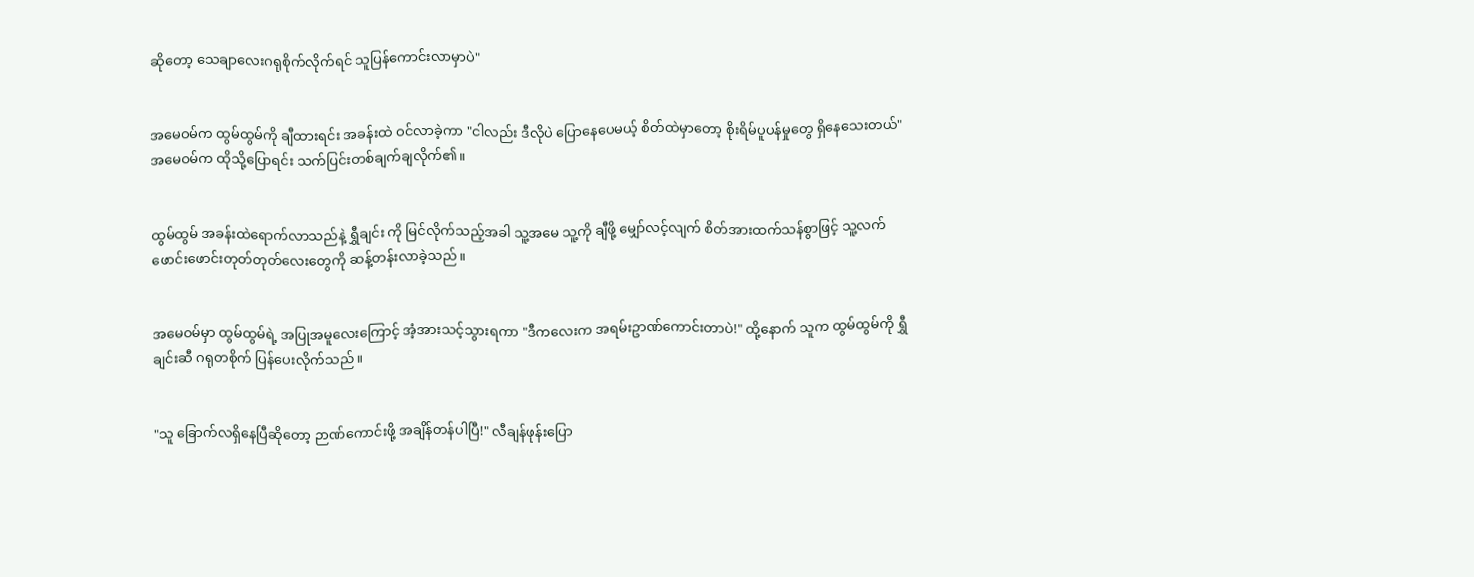ဆိုတော့ သေချာလေးဂရုစိုက်လိုက်ရင် သူပြန်ကောင်းလာမှာပဲ"


အမေဝမ်က ထွမ်ထွမ်ကို ချီထားရင်း အခန်းထဲ ဝင်လာခဲ့ကာ "ငါလည်း ဒီလိုပဲ ပြောနေပေမယ့် စိတ်ထဲမှာတော့ စိုးရိမ်ပူပန်မှုတွေ ရှိနေသေးတယ်" အမေဝမ်က ထိုသို့ပြောရင်း သက်ပြင်းတစ်ချက်ချလိုက်၏။


ထွမ်ထွမ် အခန်းထဲရောက်လာသည်နဲ့ ရွှီချင်း ကို မြင်လိုက်သည့်အခါ သူ့အမေ သူ့ကို ချီဖို့ မျှော်လင့်လျက် စိတ်အားထက်သန်စွာဖြင့် သူ့လက်ဖောင်းဖောင်းတုတ်တုတ်လေးတွေကို ဆန့်တန်းလာခဲ့သည်။


အမေဝမ်မှာ ထွမ်ထွမ်ရဲ့ အပြုအမူလေးကြောင့် အံ့အားသင့်သွားရကာ "ဒီကလေးက အရမ်းဥာဏ်ကောင်းတာပဲ!" ထို့နောက် သူက ထွမ်ထွမ်ကို ရွှီချင်းဆီ ဂရုတစိုက် ပြန်ပေးလိုက်သည်။


"သူ ခြောက်လရှိနေပြီဆိုတော့ ဉာဏ်ကောင်းဖို့ အချိန်တန်ပါပြီ!" လီချန်ဖုန်းပြော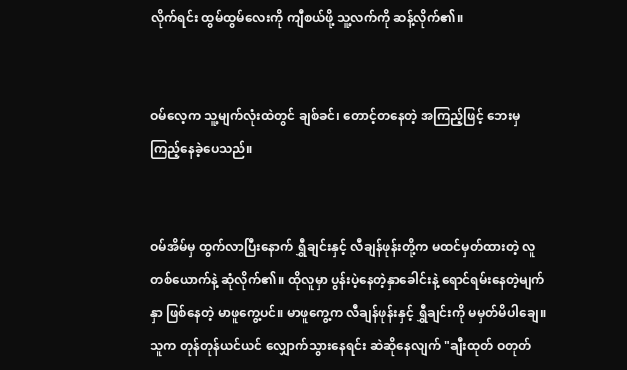လိုက်ရင်း ထွမ်ထွမ်လေးကို ကျီစယ်ဖို့ သူ့လက်ကို ဆန့်လိုက်၏။


ဝမ်လေ့က သူ့မျက်လုံးထဲတွင် ချစ်ခင်၊ တောင့်တနေတဲ့ အကြည့်ဖြင့် ဘေးမှ ကြည့်နေခဲ့ပေသည်။


ဝမ်အိမ်မှ ထွက်လာပြီးနောက် ရွှီချင်းနှင့် လီချန်ဖုန်းတို့က မထင်မှတ်ထားတဲ့ လူတစ်ယောက်နဲ့ ဆုံလိုက်၏။ ထိုလူမှာ ပွန်းပဲ့နေတဲ့နှာခေါင်းနဲ့ ရောင်ရမ်းနေတဲ့မျက်နှာ ဖြစ်နေတဲ့ မာဖူကွေ့ပင်။ မာဖူကွေ့က လီချန်ဖုန်းနှင့် ရွှီချင်းကို မမှတ်မိပါချေ။ သူက တုန်တုန်ယင်ယင် လျှောက်သွားနေရင်း ဆဲဆိုနေလျက် "ချီးထုတ် ဝတုတ်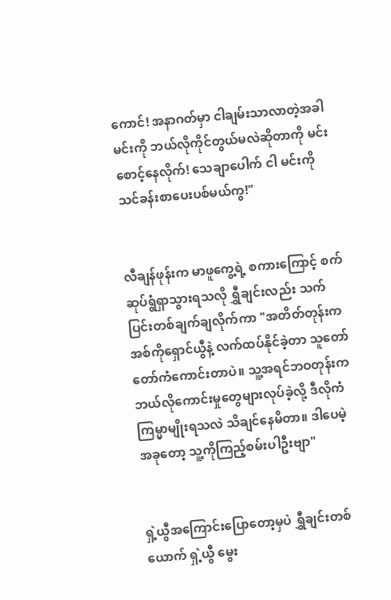ကောင်! အနာဂတ်မှာ ငါချမ်းသာလာတဲ့အခါ မင်းကို ဘယ်လိုကိုင်တွယ်မလဲဆိုတာကို မင်းစောင့်နေလိုက်! သေချာပေါက် ငါ မင်းကို သင်ခန်းစာပေးပစ်မယ်ကွ!"


လီချန်ဖုန်းက မာဖူကွေ့ရဲ့ စကားကြောင့် စက်ဆုပ်ရွံရှာသွားရသလို ရွှီချင်းလည်း သက်ပြင်းတစ်ချက်ချလိုက်ကာ "အတိတ်တုန်းက အစ်ကိုရှောင်ယွီနဲ့ လက်ထပ်နိုင်ခဲ့တာ သူတော်တော်ကံကောင်းတာပဲ။ သူ့အရင်ဘဝတုန်းက ဘယ်လိုကောင်းမှုတွေများလုပ်ခဲ့လို့ ဒီလိုကံကြမ္မာမျိုးရသလဲ သိချင်နေမိတာ။ ဒါပေမဲ့ အခုတော့ သူ့ကိုကြည့်စမ်းပါဦးဗျာ"


ရှဲ့ယွီအကြောင်းပြောတော့မှပဲ ရွှီချင်းတစ်ယောက် ရှဲ့ယွီ မွေး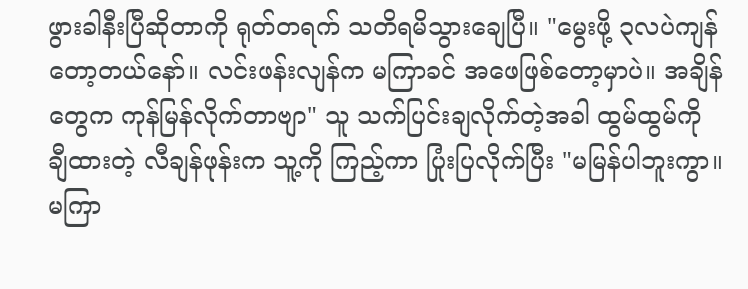ဖွားခါနီးပြီဆိုတာကို ရုတ်တရက် သတိရမိသွားချေပြီ။ "မွေးဖို့ ၃လပဲကျန်တော့တယ်နော်။ လင်းဖန်းလျန်က မကြာခင် အဖေဖြစ်တော့မှာပဲ။ အချိန်တွေက ကုန်မြန်လိုက်တာဗျာ" သူ သက်ပြင်းချလိုက်တဲ့အခါ ထွမ်ထွမ်ကို ချီထားတဲ့ လီချန်ဖုန်းက သူ့ကို ကြည့်ကာ ပြုံးပြလိုက်ပြီး "မမြန်ပါဘူးကွာ။ မကြာ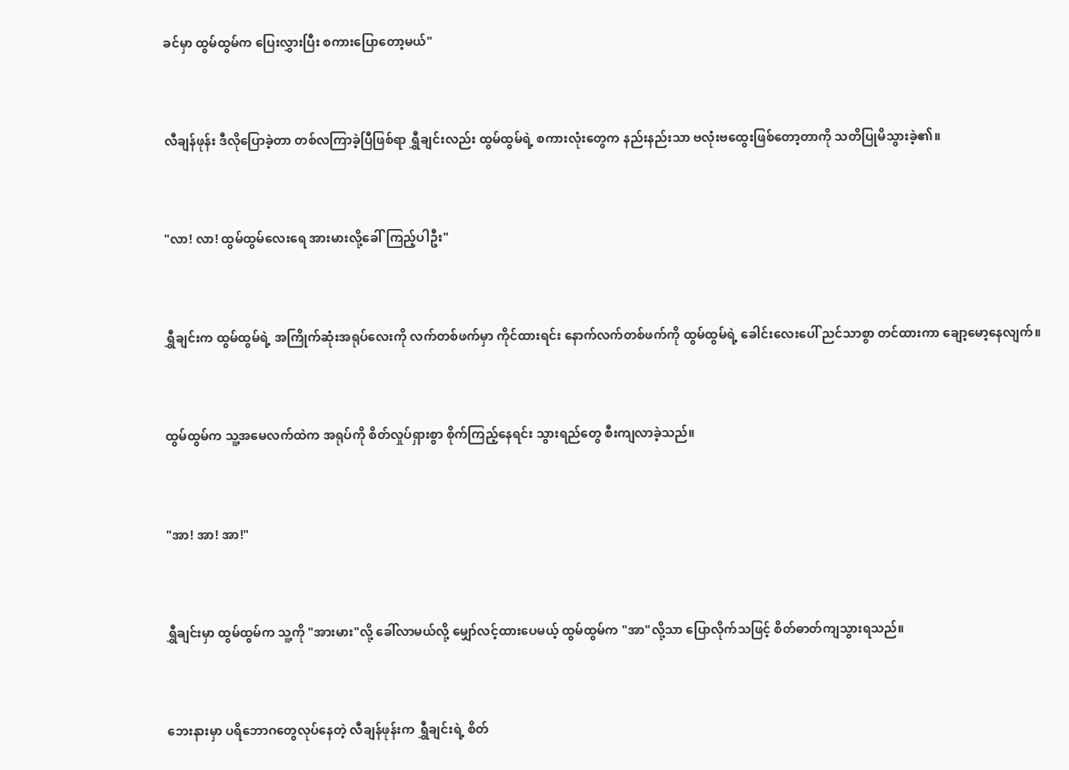ခင်မှာ ထွမ်ထွမ်က ပြေးလွှားပြီး စကားပြောတော့မယ်"


လီချန်ဖုန်း ဒီလိုပြောခဲ့တာ တစ်လကြာခဲ့ပြီဖြစ်ရာ ရွှီချင်းလည်း ထွမ်ထွမ်ရဲ့ စကားလုံးတွေက နည်းနည်းသာ ဗလုံးဗထွေးဖြစ်တော့တာကို သတိပြုမိသွားခဲ့၏။


"လာ! လာ! ထွမ်ထွမ်လေးရေ အားမားလို့ခေါ်ကြည့်ပါဦး"


ရွှီချင်းက ထွမ်ထွမ်ရဲ့ အကြိုက်ဆုံးအရုပ်လေးကို လက်တစ်ဖက်မှာ ကိုင်ထားရင်း နောက်လက်တစ်ဖက်ကို ထွမ်ထွမ်ရဲ့ ခေါင်းလေးပေါ် ညင်သာစွာ တင်ထားကာ ချော့မော့နေလျက်။


ထွမ်ထွမ်က သူ့အမေလက်ထဲက အရုပ်ကို စိတ်လှုပ်ရှားစွာ စိုက်ကြည့်နေရင်း သွားရည်တွေ စီးကျလာခဲ့သည်။


"အာ! အာ! အာ!"


ရွှီချင်းမှာ ထွမ်ထွမ်က သူ့ကို "အားမား"လို့ ခေါ်လာမယ်လို့ မျှော်လင့်ထားပေမယ့် ထွမ်ထွမ်က "အာ"လို့သာ ပြောလိုက်သဖြင့် စိတ်ဓာတ်ကျသွားရသည်။


ဘေးနားမှာ ပရိဘောဂတွေလုပ်နေတဲ့ လီချန်ဖုန်းက ရွှီချင်းရဲ့ စိတ်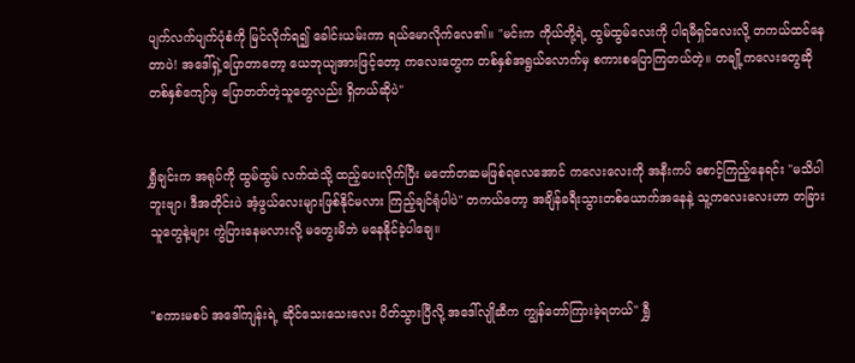ပျက်လက်ပျက်ပုံစံကို မြင်လိုက်ရ၍ ခေါင်းယမ်းကာ ရယ်မောလိုက်လေ၏။ "မင်းက ကိုယ်တို့ရဲ့ ထွမ်ထွမ်လေးကို ပါရမီရှင်လေးလို့ တကယ်ထင်နေတာပဲ! အဒေါ်ရှဲ့ပြောတာတော့ ယေဘုယျအားဖြင့်တော့ ကလေးတွေက တစ်နှစ်အရွယ်လောက်မှ စကားစပြောကြတယ်တဲ့။ တချို့ကလေးတွေဆို တစ်နှစ်ကျော်မှ ပြောတတ်တဲ့သူတွေလည်း ရှိတယ်ဆိုပဲ"


ရွှီချင်းက အရုပ်ကို ထွမ်ထွမ် လက်ထဲသို့ ထည့်ပေးလိုက်ပြီး မတော်တဆမဖြစ်ရလေအောင် ကလေးလေးကို အနီးကပ် စောင့်ကြည့်နေရင်း "မသိပါဘူးဗျာ၊ ဒီအတိုင်းပဲ အံ့ဖွယ်လေးများဖြစ်နိုင်မလား ကြည့်ချင်ရုံပါပဲ" တကယ်တော့ အချိန်ခရီးသွားတစ်ယောက်အနေနဲ့ သူ့ကလေးလေးဟာ တခြားသူတွေနဲ့များ ကွဲပြားနေမလားလို့ မတွေးမိဘဲ မနေနိုင်ခဲ့ပါချေ။


"စကားမစပ် အဒေါ်ကျန်းရဲ့ ဆိုင်သေးသေးလေး ပိတ်သွားပြီလို့ အဒေါ်လျိုဆီက ကျွန်တော်ကြားခဲ့ရတယ်" ရွှီ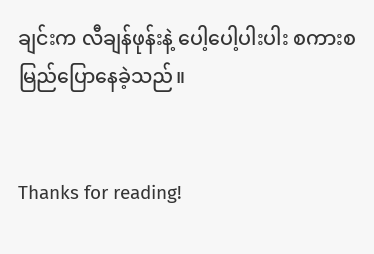ချင်းက လီချန်ဖုန်းနဲ့ ပေါ့ပေါ့ပါးပါး စကားစမြည်ပြောနေခဲ့သည်။


Thanks for reading!